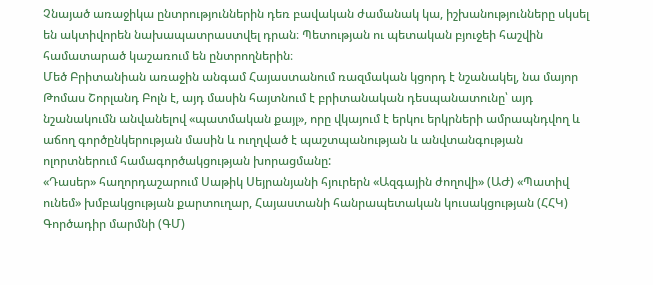Չնայած առաջիկա ընտրություններին դեռ բավական ժամանակ կա, իշխանությունները սկսել են ակտիվորեն նախապատրաստվել դրան։ Պետության ու պետական բյուջեի հաշվին համատարած կաշառում են ընտրողներին։
Մեծ Բրիտանիան առաջին անգամ Հայաստանում ռազմական կցորդ է նշանակել, նա մայոր Թոմաս Շորլանդ Բոլն է, այդ մասին հայտնում է բրիտանական դեսպանատունը՝ այդ նշանակումն անվանելով «պատմական քայլ», որը վկայում է երկու երկրների ամրապնդվող և աճող գործընկերության մասին և ուղղված է պաշտպանության և անվտանգության ոլորտներում համագործակցության խորացմանը:
«Դասեր» հաղորդաշարում Սաթիկ Սեյրանյանի հյուրերն «Ազգային ժողովի» (ԱԺ) «Պատիվ ունեմ» խմբակցության քարտուղար, Հայաստանի հանրապետական կուսակցության (ՀՀԿ) Գործադիր մարմնի (ԳՄ)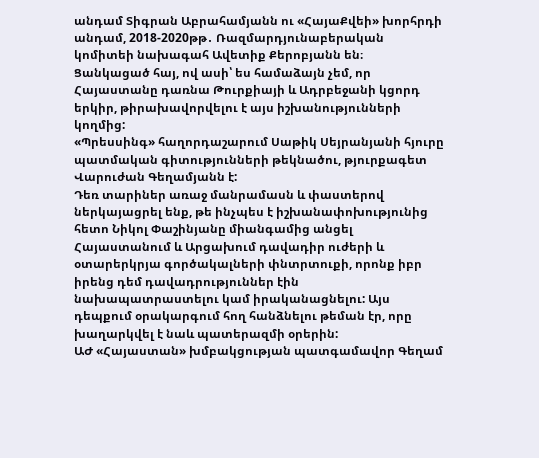անդամ Տիգրան Աբրահամյանն ու «ՀայաՔվեի» խորհրդի անդամ, 2018-2020թթ․ Ռազմարդյունաբերական կոմիտեի նախագահ Ավետիք Քերոբյանն են։
Ցանկացած հայ, ով ասի՝ ես համաձայն չեմ, որ Հայաստանը դառնա Թուրքիայի և Ադրբեջանի կցորդ երկիր, թիրախավորվելու է այս իշխանությունների կողմից:
«Պրեսսինգ» հաղորդաշարում Սաթիկ Սեյրանյանի հյուրը պատմական գիտությունների թեկնածու, թյուրքագետ Վարուժան Գեղամյանն է:
Դեռ տարիներ առաջ մանրամասն և փաստերով ներկայացրել ենք, թե ինչպես է իշխանափոխությունից հետո Նիկոլ Փաշինյանը միանգամից անցել Հայաստանում և Արցախում դավադիր ուժերի և օտարերկրյա գործակալների փնտրտուքի, որոնք իբր իրենց դեմ դավադրություններ էին նախապատրաստելու կամ իրականացնելու: Այս դեպքում օրակարգում հող հանձնելու թեման էր, որը խաղարկվել է նաև պատերազմի օրերին:
ԱԺ «Հայաստան» խմբակցության պատգամավոր Գեղամ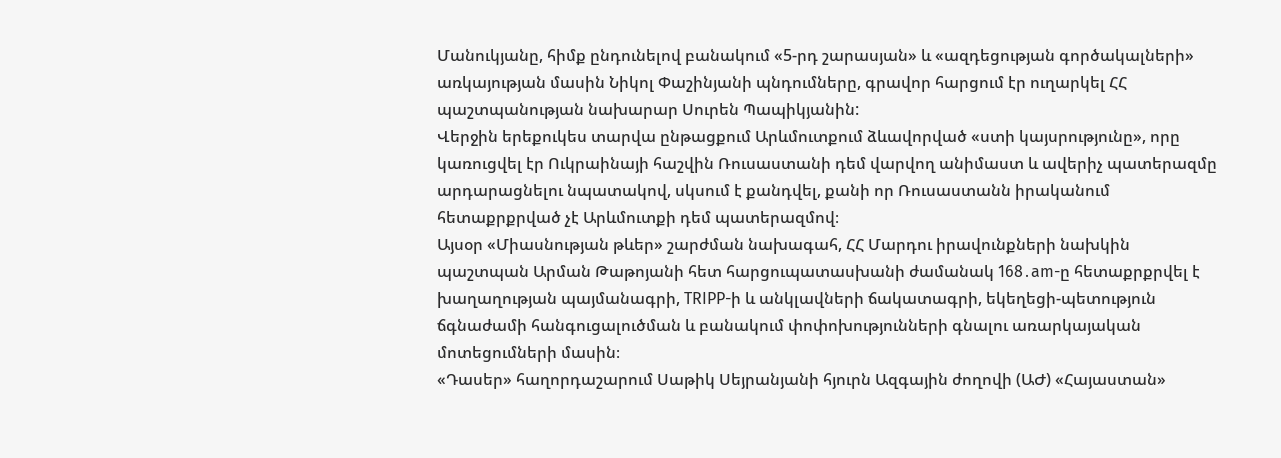Մանուկյանը, հիմք ընդունելով բանակում «5-րդ շարասյան» և «ազդեցության գործակալների» առկայության մասին Նիկոլ Փաշինյանի պնդումները, գրավոր հարցում էր ուղարկել ՀՀ պաշտպանության նախարար Սուրեն Պապիկյանին:
Վերջին երեքուկես տարվա ընթացքում Արևմուտքում ձևավորված «ստի կայսրությունը», որը կառուցվել էր Ուկրաինայի հաշվին Ռուսաստանի դեմ վարվող անիմաստ և ավերիչ պատերազմը արդարացնելու նպատակով, սկսում է քանդվել, քանի որ Ռուսաստանն իրականում հետաքրքրված չէ Արևմուտքի դեմ պատերազմով։
Այսօր «Միասնության թևեր» շարժման նախագահ, ՀՀ Մարդու իրավունքների նախկին պաշտպան Արման Թաթոյանի հետ հարցուպատասխանի ժամանակ 168․am-ը հետաքրքրվել է խաղաղության պայմանագրի, TRIPP-ի և անկլավների ճակատագրի, եկեղեցի-պետություն ճգնաժամի հանգուցալուծման և բանակում փոփոխությունների գնալու առարկայական մոտեցումների մասին։
«Դասեր» հաղորդաշարում Սաթիկ Սեյրանյանի հյուրն Ազգային ժողովի (ԱԺ) «Հայաստան»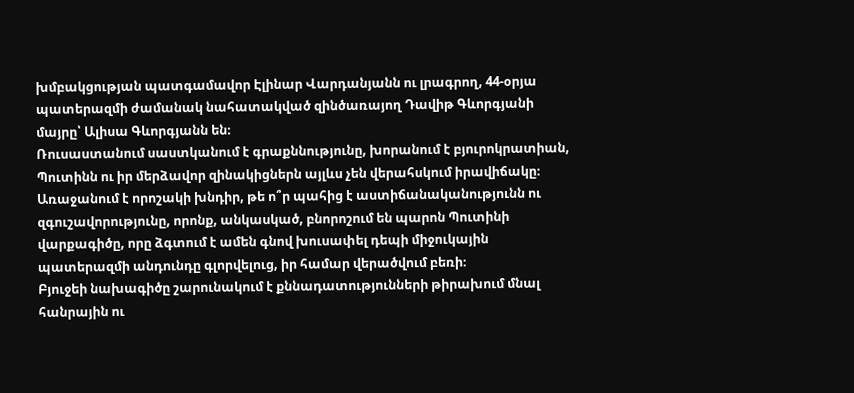խմբակցության պատգամավոր Էլինար Վարդանյանն ու լրագրող, 44-օրյա պատերազմի ժամանակ նահատակված զինծառայող Դավիթ Գևորգյանի մայրը՝ Ալիսա Գևորգյանն են։
Ռուսաստանում սաստկանում է գրաքննությունը, խորանում է բյուրոկրատիան, Պուտինն ու իր մերձավոր զինակիցներն այլևս չեն վերահսկում իրավիճակը։
Առաջանում է որոշակի խնդիր, թե ո՞ր պահից է աստիճանականությունն ու զգուշավորությունը, որոնք, անկասկած, բնորոշում են պարոն Պուտինի վարքագիծը, որը ձգտում է ամեն գնով խուսափել դեպի միջուկային պատերազմի անդունդը գլորվելուց, իր համար վերածվում բեռի։
Բյուջեի նախագիծը շարունակում է քննադատությունների թիրախում մնալ հանրային ու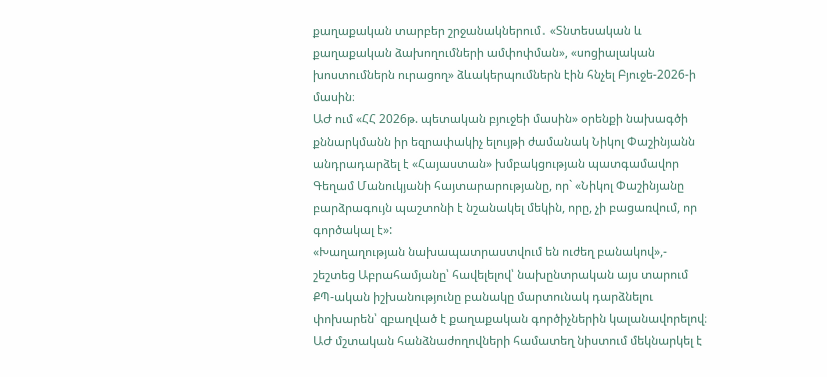քաղաքական տարբեր շրջանակներում․ «Տնտեսական և քաղաքական ձախողումների ամփոփման», «սոցիալական խոստումներն ուրացող» ձևակերպումներն էին հնչել Բյուջե-2026-ի մասին։
ԱԺ ում «ՀՀ 2026թ. պետական բյուջեի մասին» օրենքի նախագծի քննարկմանն իր եզրափակիչ ելույթի ժամանակ Նիկոլ Փաշինյանն անդրադարձել է «Հայաստան» խմբակցության պատգամավոր Գեղամ Մանուկյանի հայտարարությանը, որ` «Նիկոլ Փաշինյանը բարձրագույն պաշտոնի է նշանակել մեկին, որը, չի բացառվում, որ գործակալ է»:
«Խաղաղության նախապատրաստվում են ուժեղ բանակով»,- շեշտեց Աբրահամյանը՝ հավելելով՝ նախընտրական այս տարում ՔՊ-ական իշխանությունը բանակը մարտունակ դարձնելու փոխարեն՝ զբաղված է քաղաքական գործիչներին կալանավորելով։
ԱԺ մշտական հանձնաժողովների համատեղ նիստում մեկնարկել է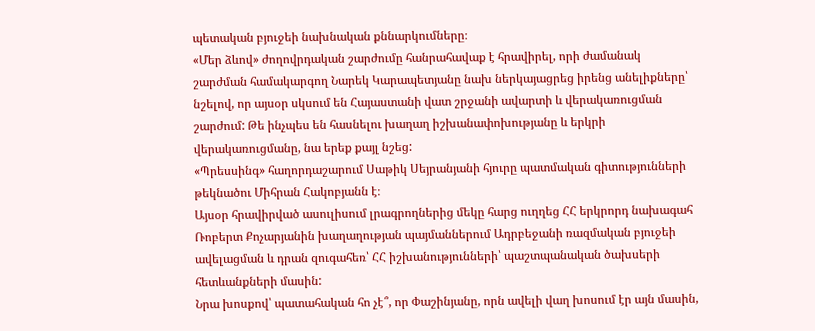պետական բյուջեի նախնական քննարկումները։
«Մեր ձևով» ժողովրդական շարժումը հանրահավաք է հրավիրել, որի ժամանակ շարժման համակարգող Նարեկ Կարապետյանը նախ ներկայացրեց իրենց անելիքները՝ նշելով, որ այսօր սկսում են Հայաստանի վատ շրջանի ավարտի և վերակառուցման շարժում: Թե ինչպես են հասնելու խաղաղ իշխանափոխությանը և երկրի վերակառուցմանը, նա երեք քայլ նշեց:
«Պրեսսինգ» հաղորդաշարում Սաթիկ Սեյրանյանի հյուրը պատմական գիտությունների թեկնածու Միհրան Հակոբյանն է։
Այսօր հրավիրված ասուլիսում լրագրողներից մեկը հարց ուղղեց ՀՀ երկրորդ նախագահ Ռոբերտ Քոչարյանին խաղաղության պայմաններում Ադրբեջանի ռազմական բյուջեի ավելացման և դրան զուգահեռ՝ ՀՀ իշխանությունների՝ պաշտպանական ծախսերի հետևանքների մասին:
Նրա խոսքով՝ պատահական հո չէ՞, որ Փաշինյանը, որն ավելի վաղ խոսում էր այն մասին,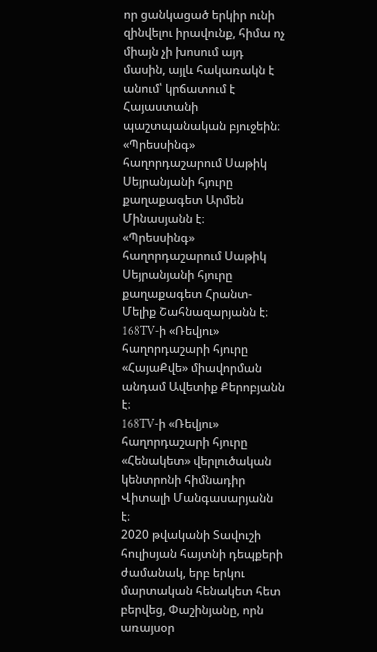որ ցանկացած երկիր ունի զինվելու իրավունք, հիմա ոչ միայն չի խոսում այդ մասին, այլև հակառակն է անում՝ կրճատում է Հայաստանի պաշտպանական բյուջեին։
«Պրեսսինգ» հաղորդաշարում Սաթիկ Սեյրանյանի հյուրը քաղաքագետ Արմեն Մինասյանն է։
«Պրեսսինգ» հաղորդաշարում Սաթիկ Սեյրանյանի հյուրը քաղաքագետ Հրանտ-Մելիք Շահնազարյանն է։
168TV-ի «Ռեվյու» հաղորդաշարի հյուրը «ՀայաՔվե» միավորման անդամ Ավետիք Քերոբյանն է։
168TV-ի «Ռեվյու» հաղորդաշարի հյուրը «Հենակետ» վերլուծական կենտրոնի հիմնադիր Վիտալի Մանգասարյանն է։
2020 թվականի Տավուշի հուլիսյան հայտնի դեպքերի ժամանակ, երբ երկու մարտական հենակետ հետ բերվեց, Փաշինյանը, որն առայսօր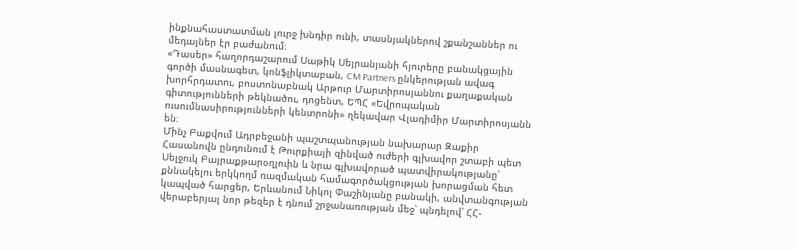ինքնահաստատման լուրջ խնդիր ունի, տասնյակներով շքանշաններ ու մեդալներ էր բաժանում։
«Դասեր» հաղորդաշարում Սաթիկ Սեյրանյանի հյուրերը բանակցային գործի մասնագետ, կոնֆլիկտաբան, CM Partners ընկերության ավագ խորհրդատու, բոստոնաբնակ Արթուր Մարտիրոսյաննու քաղաքական գիտությունների թեկնածու, դոցենտ, ԵՊՀ «Եվրոպական ուսումնասիրությունների կենտրոնի» ղեկավար Վլադիմիր Մարտիրոսյանն են։
Մինչ Բաքվում Ադրբեջանի պաշտպանության նախարար Զաքիր Հասանովն ընդունում է Թուրքիայի զինված ուժերի գլխավոր շտաբի պետ Սելջուկ Բայրաքթարօղլուին և նրա գլխավորած պատվիրակությանը՝ քննակելու երկկողմ ռազմական համագործակցության խորացման հետ կապված հարցեր, Երևանում Նիկոլ Փաշինյանը բանակի, անվտանգության վերաբերյալ նոր թեզեր է դնում շրջանառության մեջ՝ պնդելով՝ ՀՀ-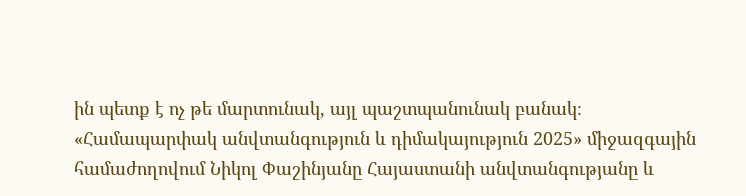ին պետք է ոչ թե մարտունակ, այլ պաշտպանունակ բանակ։
«Համապարփակ անվտանգություն և դիմակայություն 2025» միջազգային համաժողովում Նիկոլ Փաշինյանը Հայաստանի անվտանգությանը և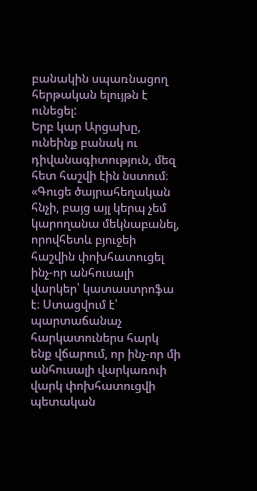բանակին սպառնացող հերթական ելույթն է ունեցել:
Երբ կար Արցախը, ունեինք բանակ ու դիվանագիտություն, մեզ հետ հաշվի էին նստում։
«Գուցե ծայրահեղական հնչի, բայց այլ կերպ չեմ կարողանա մեկնաբանել, որովհետև բյուջեի հաշվին փոխհատուցել ինչ-որ անհուսալի վարկեր՝ կատաստրոֆա է։ Ստացվում է՝ պարտաճանաչ հարկատուներս հարկ ենք վճարում, որ ինչ-որ մի անհուսալի վարկառուի վարկ փոխհատուցվի պետական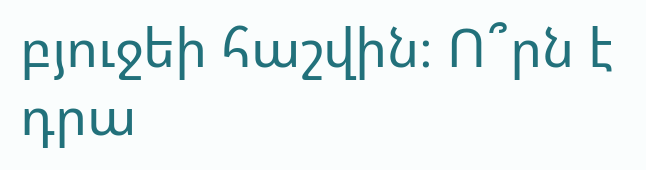բյուջեի հաշվին։ Ո՞րն է դրա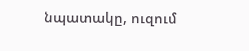նպատակը, ուզում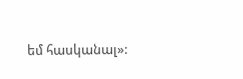եմ հասկանալ»: